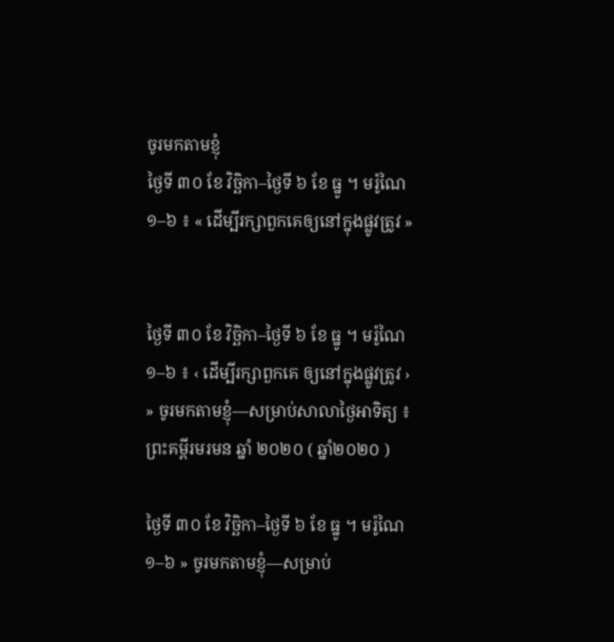ចូរមកតាមខ្ញុំ
ថ្ងៃទី ៣០ ខែ វិច្ឆិកា–ថ្ងៃទី ៦ ខែ ធ្នូ ។ មរ៉ូណៃ ១–៦ ៖ « ដើម្បីរក្សាពួកគេឲ្យនៅក្នុងផ្លូវត្រូវ »


ថ្ងៃទី ៣០ ខែ វិច្ឆិកា–ថ្ងៃទី ៦ ខែ ធ្នូ ។ មរ៉ូណៃ ១–៦ ៖ ‹ ដើម្បីរក្សាពួកគេ ឲ្យនៅក្នុងផ្លូវត្រូវ › » ចូរមកតាមខ្ញុំ—សម្រាប់សាលាថ្ងៃអាទិត្យ ៖ ព្រះគម្ពីរមរមន ឆ្នាំ ២០២០ ( ឆ្នាំ២០២០ )

ថ្ងៃទី ៣០ ខែ វិច្ឆិកា–ថ្ងៃទី ៦ ខែ ធ្នូ ។ មរ៉ូណៃ ១–៦ » ចូរមកតាមខ្ញុំ—សម្រាប់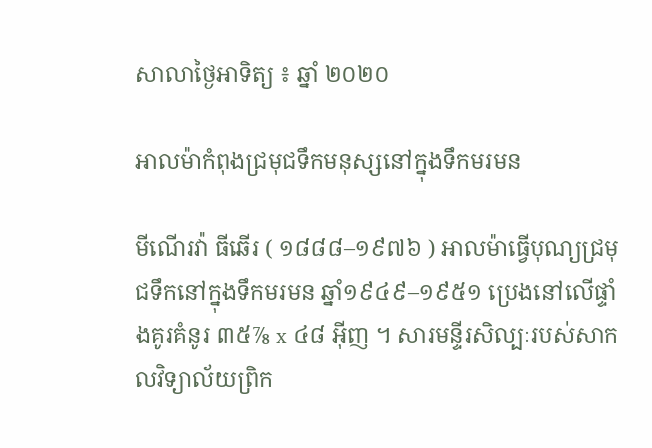សាលាថ្ងៃអាទិត្យ ៖ ឆ្នាំ ២០២០

អាលម៉ាកំពុងជ្រមុជទឹកមនុស្សនៅក្នុងទឹកមរមន

មីណើរវ៉ា ធីឆើរ ( ១៨៨៨–១៩៧៦ ) អាលម៉ាធ្វើបុណ្យជ្រមុជទឹកនៅក្នុងទឹកមរមន ឆ្នាំ១៩៤៩–១៩៥១ ប្រេងនៅលើផ្ទាំងគូរគំនូរ ៣៥⅞ x ៤៨ អ៊ីញ ។ សារមន្ទីរសិល្បៈរបស់សាកលវិទ្យាល័យព្រិក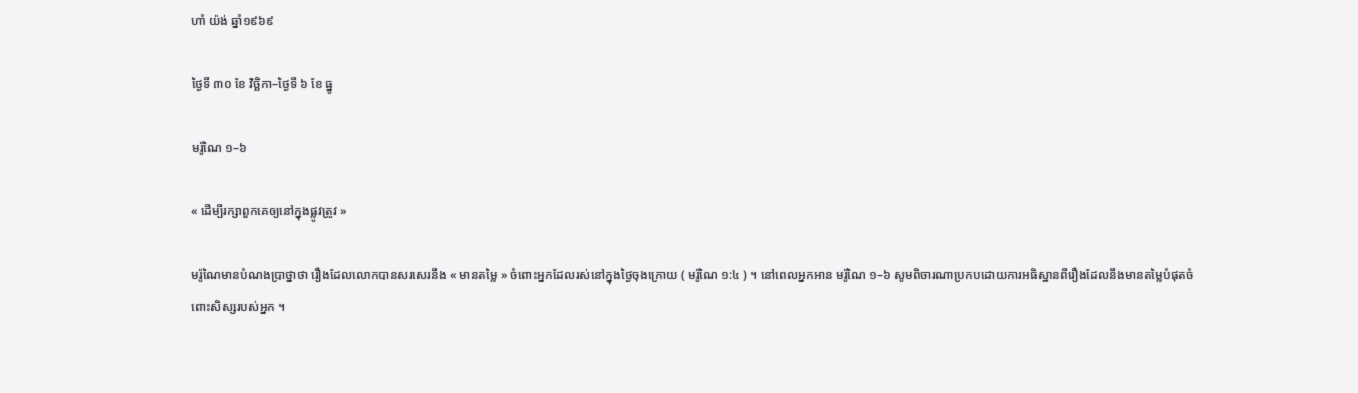ហាំ យ៉ង់ ឆ្នាំ១៩៦៩

ថ្ងៃទី ៣០ ខែ វិច្ឆិកា–ថ្ងៃទី ៦ ខែ ធ្នូ

មរ៉ូណៃ ១–៦

« ដើម្បីរក្សាពួកគេឲ្យនៅក្នុងផ្លូវត្រូវ »

មរ៉ូណៃមានបំណងប្រាថ្នាថា រឿងដែលលោកបានសរសេរនឹង « មានតម្លៃ » ចំពោះអ្នកដែលរស់នៅក្នុងថ្ងៃចុងក្រោយ ( មរ៉ូណៃ ១:៤ ) ។ នៅពេលអ្នកអាន មរ៉ូណៃ ១–៦ សូមពិចារណាប្រកបដោយការអធិស្ឋានពីរឿងដែលនឹងមានតម្លៃបំផុតចំពោះសិស្សរបស់អ្នក ។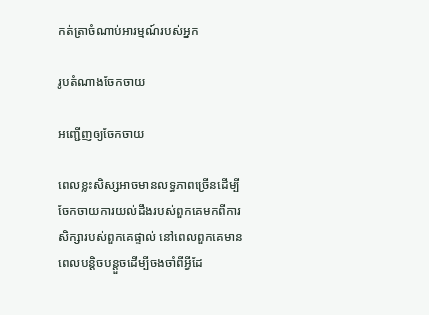កត់ត្រាចំណាប់អារម្មណ៍របស់អ្នក

រូបតំណាងចែកចាយ

អញ្ជើញឲ្យចែកចាយ

ពេលខ្លះសិស្សអាចមានលទ្ធភាពច្រើនដើម្បីចែកចាយការយល់ដឹងរបស់ពួកគេមកពីការសិក្សារបស់ពួកគេផ្ទាល់ នៅពេលពួកគេមានពេលបន្តិចបន្តួចដើម្បីចងចាំពីអ្វីដែ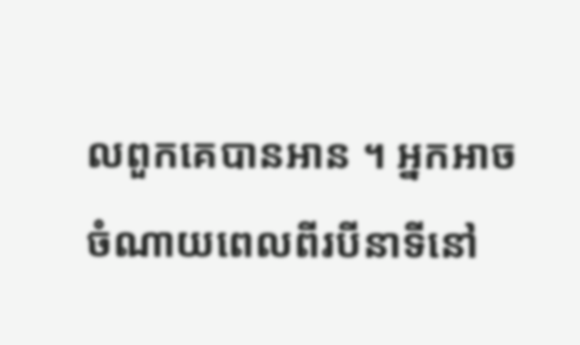លពួកគេបានអាន ។ អ្នកអាចចំណាយពេលពីរបីនាទីនៅ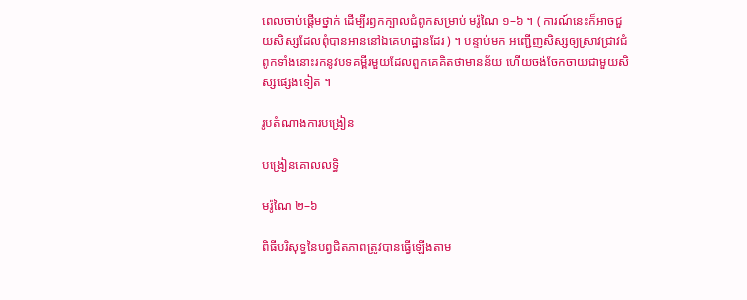ពេលចាប់ផ្ដើមថ្នាក់ ដើម្បីរឭកក្បាលជំពូកសម្រាប់ មរ៉ូណៃ ១–៦ ។ ( ការណ៍នេះក៏អាចជួយសិស្សដែលពុំបានអាននៅឯគេហដ្ឋានដែរ ) ។ បន្ទាប់មក អញ្ជើញសិស្សឲ្យស្រាវជ្រាវជំពូកទាំងនោះរកនូវបទគម្ពីរមួយដែលពួកគេគិតថាមានន័យ ហើយចង់ចែកចាយជាមួយសិស្សផ្សេងទៀត ។

រូបតំណាងការបង្រៀន

បង្រៀនគោលលទ្ធិ

មរ៉ូណៃ ២–៦

ពិធីបរិសុទ្ធនៃបព្វជិតភាពត្រូវបានធ្វើឡើងតាម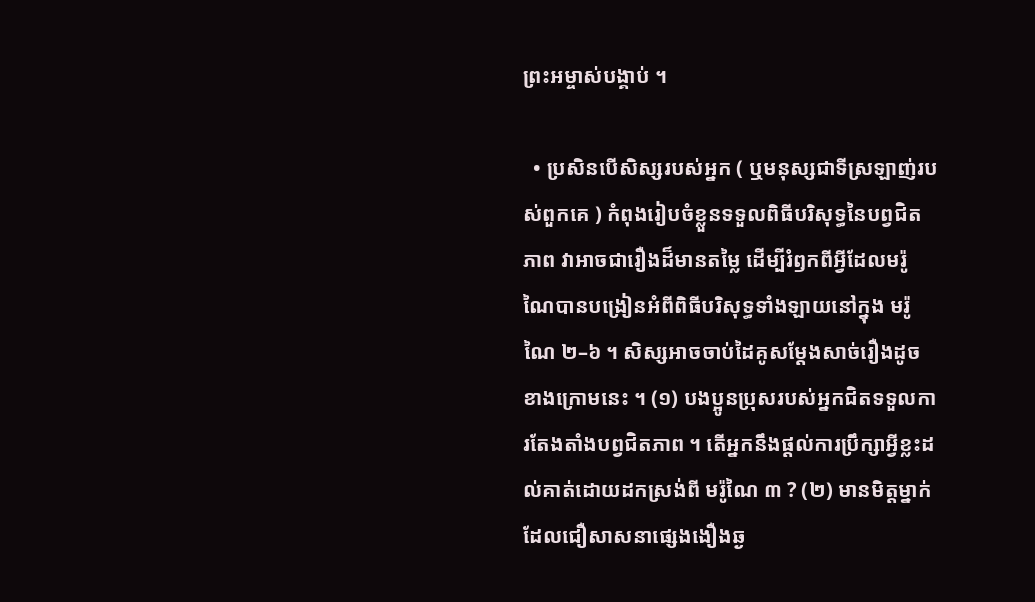ព្រះអម្ចាស់បង្គាប់ ។

  • ប្រសិនបើសិស្សរបស់អ្នក ( ឬមនុស្សជាទីស្រឡាញ់របស់ពួកគេ ) កំពុងរៀបចំខ្លួនទទួលពិធីបរិសុទ្ធនៃបព្វជិតភាព វាអាចជារឿងដ៏មានតម្លៃ ដើម្បីរំឭកពីអ្វីដែលមរ៉ូណៃបានបង្រៀនអំពីពិធីបរិសុទ្ធទាំងឡាយនៅក្នុង មរ៉ូណៃ ២–៦ ។ សិស្សអាចចាប់ដៃគូសម្ដែងសាច់រឿងដូចខាងក្រោមនេះ ។ (១) បងប្អូនប្រុសរបស់អ្នកជិតទទួលការតែងតាំងបព្វជិតភាព ។ តើអ្នកនឹងផ្ដល់ការប្រឹក្សាអ្វីខ្លះដល់គាត់ដោយដកស្រង់ពី មរ៉ូណៃ ៣ ? (២) មានមិត្តម្នាក់ដែលជឿសាសនាផ្សេងងឿងឆ្ង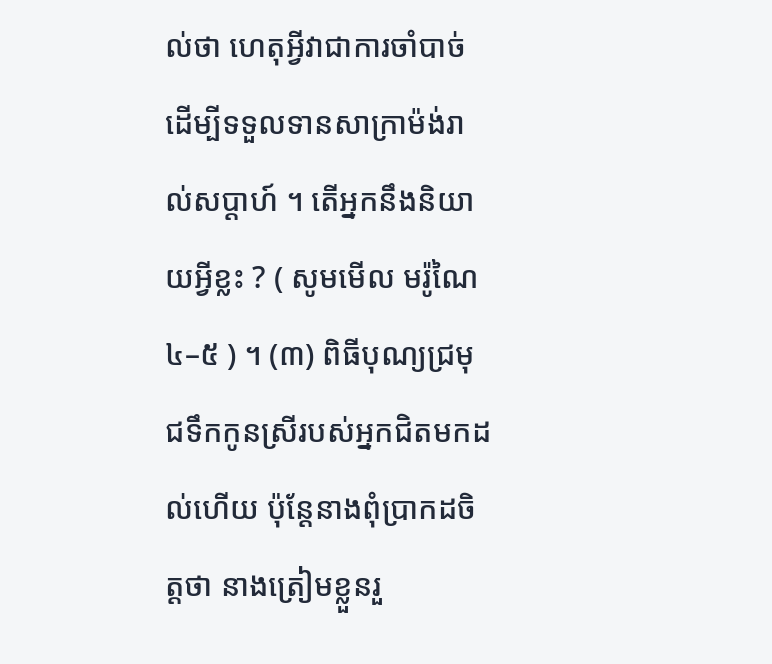ល់ថា ហេតុអ្វីវាជាការចាំបាច់ដើម្បីទទួលទានសាក្រាម៉ង់រាល់សប្ដាហ៍ ។ តើអ្នកនឹងនិយាយអ្វីខ្លះ ? ( សូមមើល មរ៉ូណៃ ៤–៥ ) ។ (៣) ពិធីបុណ្យជ្រមុជទឹកកូនស្រីរបស់អ្នកជិតមកដល់ហើយ ប៉ុន្តែនាងពុំប្រាកដចិត្តថា នាងត្រៀមខ្លួនរួ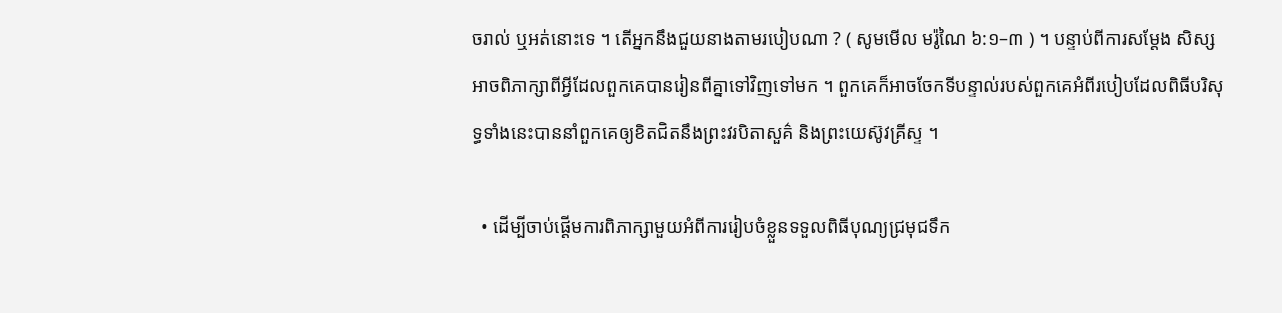ចរាល់ ឬអត់នោះទេ ។ តើអ្នកនឹងជួយនាងតាមរបៀបណា ? ( សូមមើល មរ៉ូណៃ ៦:១–៣ ) ។ បន្ទាប់ពីការសម្ដែង សិស្សអាចពិភាក្សាពីអ្វីដែលពួកគេបានរៀនពីគ្នាទៅវិញទៅមក ។ ពួកគេក៏អាចចែកទីបន្ទាល់របស់ពួកគេអំពីរបៀបដែលពិធីបរិសុទ្ធទាំងនេះបាននាំពួកគេឲ្យខិតជិតនឹងព្រះវរបិតាសួគ៌ និងព្រះយេស៊ូវគ្រីស្ទ ។

  • ដើម្បីចាប់ផ្ដើមការពិភាក្សាមួយអំពីការរៀបចំខ្លួនទទួលពិធីបុណ្យជ្រមុជទឹក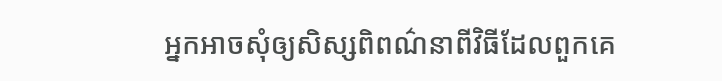អ្នកអាចសុំឲ្យសិស្សពិពណ៌នាពីវិធីដែលពួកគេ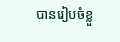បានរៀបចំខ្លួ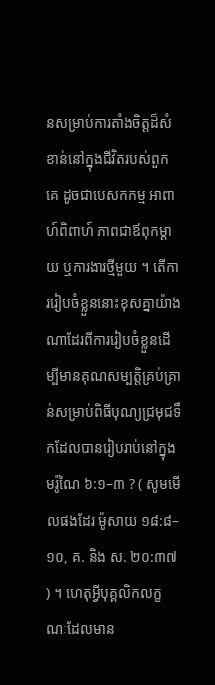នសម្រាប់ការតាំងចិត្តដ៏សំខាន់នៅក្នុងជីវិតរបស់ពួកគេ ដូចជាបេសកកម្ម អាពាហ៍ពិពាហ៍ ភាពជាឪពុកម្ដាយ ឬការងារថ្មីមួយ ។ តើការរៀបចំខ្លួននោះខុសគ្នាយ៉ាងណាដែរពីការរៀបចំខ្លួនដើម្បីមានគុណសម្បត្តិគ្រប់គ្រាន់សម្រាប់ពិធីបុណ្យជ្រមុជទឹកដែលបានរៀបរាប់នៅក្នុង មរ៉ូណៃ ៦:១–៣ ? ( សូមមើលផងដែរ ម៉ូសាយ ១៨:៨–១០, គ. និង ស. ២០:៣៧ ) ។ ហេតុអ្វីបុគ្គលិកលក្ខណៈដែលមាន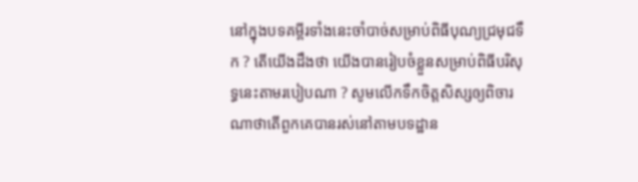នៅក្នុងបទគម្ពីរទាំងនេះចាំបាច់សម្រាប់ពិធីបុណ្យជ្រមុជទឹក ? តើយើងដឹងថា យើងបានរៀបចំខ្លួនសម្រាប់ពិធីបរិសុទ្ធនេះតាមរបៀបណា ? សូមលើកទឹកចិត្តសិស្សឲ្យពិចារណាថាតើពួកគេបានរស់នៅតាមបទដ្ឋាន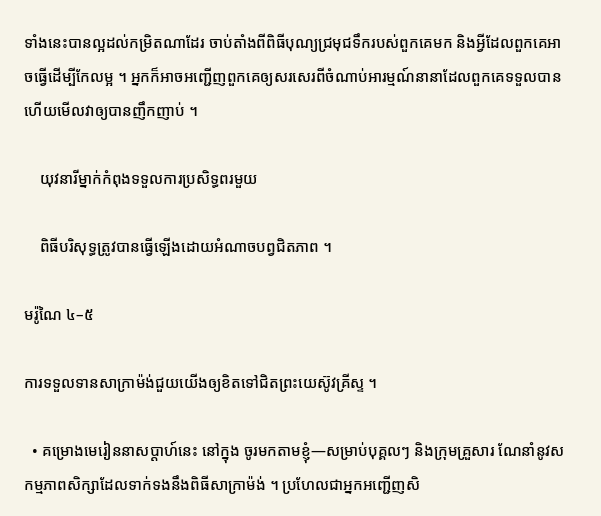ទាំងនេះបានល្អដល់កម្រិតណាដែរ ចាប់តាំងពីពិធីបុណ្យជ្រមុជទឹករបស់ពួកគេមក និងអ្វីដែលពួកគេអាចធ្វើដើម្បីកែលម្អ ។ អ្នកក៏អាចអញ្ជើញពួកគេឲ្យសរសេរពីចំណាប់អារម្មណ៍នានាដែលពួកគេទទួលបាន ហើយមើលវាឲ្យបានញឹកញាប់ ។

    យុវនារីម្នាក់កំពុងទទួលការប្រសិទ្ធពរមួយ

    ពិធីបរិសុទ្ធត្រូវបានធ្វើឡើងដោយអំណាចបព្វជិតភាព ។

មរ៉ូណៃ ៤–៥

ការទទួលទានសាក្រាម៉ង់ជួយយើងឲ្យខិតទៅជិតព្រះយេស៊ូវគ្រីស្ទ ។

  • គម្រោងមេរៀននាសប្ដាហ៍នេះ នៅក្នុង ចូរមកតាមខ្ញុំ—សម្រាប់បុគ្គលៗ និងក្រុមគ្រួសារ ណែនាំនូវសកម្មភាពសិក្សាដែលទាក់ទងនឹងពិធីសាក្រាម៉ង់ ។ ប្រហែលជាអ្នកអញ្ជើញសិ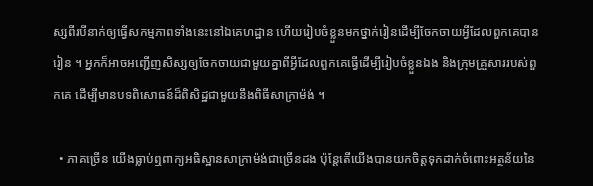ស្សពីរបីនាក់ឲ្យធ្វើសកម្មភាពទាំងនេះនៅឯគេហដ្ឋាន ហើយរៀបចំខ្លួនមកថ្នាក់រៀនដើម្បីចែកចាយអ្វីដែលពួកគេបានរៀន ។ អ្នកក៏អាចអញ្ជើញសិស្សឲ្យចែកចាយជាមួយគ្នាពីអ្វីដែលពួកគេធ្វើដើម្បីរៀបចំខ្លួនឯង និងក្រុមគ្រួសាររបស់ពួកគេ ដើម្បីមានបទពិសោធន៍ដ៏ពិសិដ្ឋជាមួយនឹងពិធីសាក្រាម៉ង់ ។

  • ភាគច្រើន យើងធ្លាប់ឮពាក្យអធិស្ឋានសាក្រាម៉ង់ជាច្រើនដង ប៉ុន្តែតើយើងបានយកចិត្តទុកដាក់ចំពោះអត្ថន័យនៃ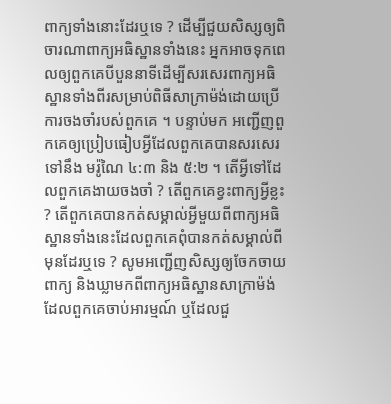ពាក្យទាំងនោះដែរឬទេ ? ដើម្បីជួយសិស្សឲ្យពិចារណាពាក្យអធិស្ឋានទាំងនេះ អ្នកអាចទុកពេលឲ្យពួកគេបីបួននាទីដើម្បីសរសេរពាក្យអធិស្ឋានទាំងពីរសម្រាប់ពិធីសាក្រាម៉ង់ដោយប្រើការចងចាំរបស់ពួកគេ ។ បន្ទាប់មក អញ្ជើញពួកគេឲ្យប្រៀបធៀបអ្វីដែលពួកគេបានសរសេរទៅនឹង មរ៉ូណៃ ៤:៣ និង ៥:២ ។ តើអ្វីទៅដែលពួកគេងាយចងចាំ ? តើពួកគេខ្វះពាក្យអ្វីខ្លះ ? តើពួកគេបានកត់សម្គាល់អ្វីមួយពីពាក្យអធិស្ឋានទាំងនេះដែលពួកគេពុំបានកត់សម្គាល់ពីមុនដែរឬទេ ? សូមអញ្ជើញសិស្សឲ្យចែកចាយពាក្យ និងឃ្លាមកពីពាក្យអធិស្ឋានសាក្រាម៉ង់ដែលពួកគេចាប់អារម្មណ៍ ឬដែលជួ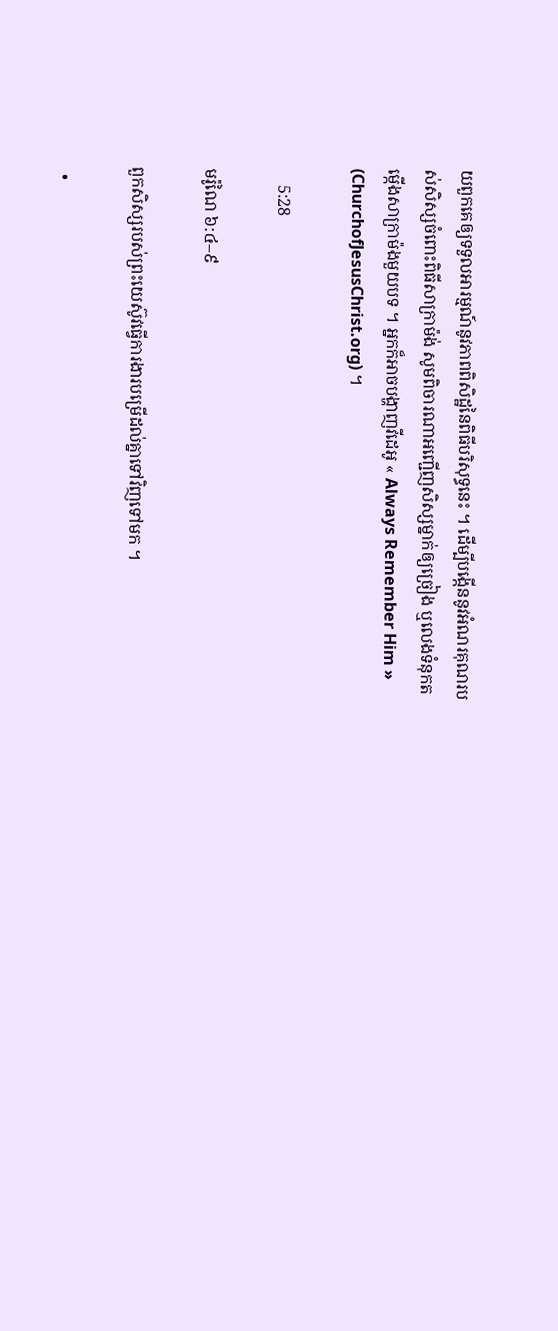យពួកគេឲ្យទទួលអារម្មណ៍នូវភាពពិសិដ្ឋនៃពិធីបរិសុទ្ធនេះ ។ ដើម្បីបង្កើននូវអំណរគុណរបស់សិស្សចំពោះពិធីសាក្រាម៉ង់ សូមពិចារណាអញ្ជើញសិស្សម្នាក់ឲ្យច្រៀង ឬលេងទំនុកតម្កើងសាក្រាម៉ងមួយបទ ។ អ្នកក៏អាចបង្ហាញវីដេអូ « Always Remember Him » (ChurchofJesusChrist.org) ។

    5:28

មរ៉ូណៃ ៦:៤–៩

ពួកសិស្សរបស់ព្រះយេស៊ូវធ្វើការងារបម្រើដល់គ្នាទៅវិញទៅមក ។

  •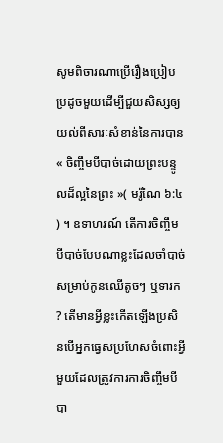សូមពិចារណាប្រើរឿងប្រៀបប្រដូចមួយដើម្បីជួយសិស្សឲ្យយល់ពីសារៈសំខាន់នៃការបាន « ចិញ្ចឹមបីបាច់ដោយព្រះបន្ទូលដ៏ល្អនៃព្រះ »( មរ៉ូណៃ ៦:៤ ) ។ ឧទាហរណ៍ តើការចិញ្ចឹមបីបាច់បែបណាខ្លះដែលចាំបាច់សម្រាប់កូនឈើតូចៗ ឬទារក ? តើមានអ្វីខ្លះកើតឡើងប្រសិនបើអ្នកធ្វេសប្រហែសចំពោះអ្វីមួយដែលត្រូវការការចិញ្ចឹមបីបា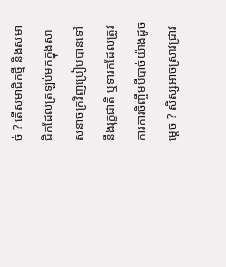ច់ ? តើសមាជិកថ្មី និងសមាជិកដែលត្រឡប់មកក្នុងសាសនាចក្រវិញប្រៀបបានទៅនឹងរុក្ខជាតិ ឬទារកដែលត្រូវការការចិញ្ចឹមបីបាច់យ៉ាងដូចម្ដេច ? សិស្សអាចស្រាវជ្រាវ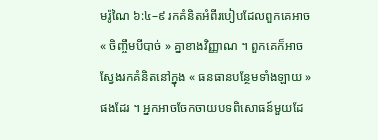មរ៉ូណៃ ៦:៤–៩ រកគំនិតអំពីរបៀបដែលពួកគេអាច « ចិញ្ចឹមបីបាច់ » គ្នាខាងវិញ្ញាណ ។ ពួកគេក៏អាចស្វែងរកគំនិតនៅក្នុង « ធនធានបន្ថែមទាំងឡាយ » ផងដែរ ។ អ្នកអាចចែកចាយបទពិសោធន៍មួយដែ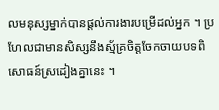លមនុស្សម្នាក់បានផ្ដល់ការងារបម្រើដល់អ្នក ។ ប្រហែលជាមានសិស្សនឹងស្ម័គ្រចិត្តចែកចាយបទពិសោធន៍ស្រដៀងគ្នានេះ ។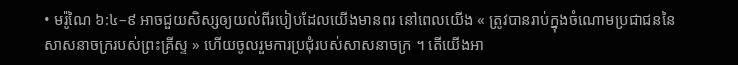• មរ៉ូណៃ ៦:៤–៩ អាចជួយសិស្សឲ្យយល់ពីរបៀបដែលយើងមានពរ នៅពេលយើង « ត្រូវបានរាប់ក្នុងចំណោមប្រជាជននៃសាសនាចក្ររបស់ព្រះគ្រីស្ទ » ហើយចូលរួមការប្រជុំរបស់សាសនាចក្រ ។ តើយើងអា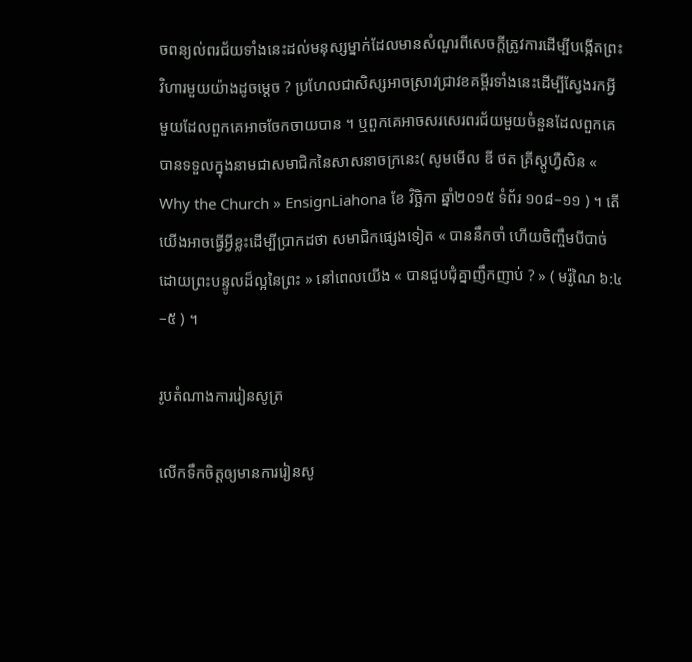ចពន្យល់ពរជ័យទាំងនេះដល់មនុស្សម្នាក់ដែលមានសំណួរពីសេចក្ដីត្រូវការដើម្បីបង្កើតព្រះវិហារមួយយ៉ាងដូចម្ដេច ? ប្រហែលជាសិស្សអាចស្រាវជ្រាវខគម្ពីរទាំងនេះដើម្បីស្វែងរកអ្វីមួយដែលពួកគេអាចចែកចាយបាន ។ ឬពួកគេអាចសរសេរពរជ័យមួយចំនួនដែលពួកគេបានទទួលក្នុងនាមជាសមាជិកនៃសាសនាចក្រនេះ( សូមមើល ឌី ថត គ្រីស្តូហ្វឺសិន « Why the Church » EnsignLiahona ខែ វិច្ឆិកា ឆ្នាំ២០១៥ ទំព័រ ១០៨–១១ ) ។ តើយើងអាចធ្វើអ្វីខ្លះដើម្បីប្រាកដថា សមាជិកផ្សេងទៀត « បាននឹកចាំ ហើយចិញ្ចឹមបីបាច់ដោយព្រះបន្ទូលដ៏ល្អនៃព្រះ » នៅពេលយើង « បានជួបជុំគ្នាញឹកញាប់ ? » ( មរ៉ូណៃ ៦:៤–៥ ) ។

រូបតំណាងការរៀនសូត្រ

លើកទឹកចិត្តឲ្យមានការរៀនសូ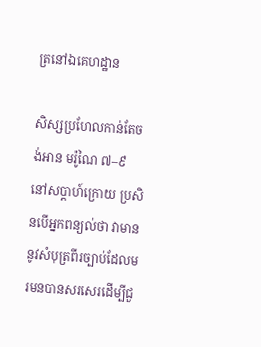ត្រនៅឯគេហដ្ឋាន

សិស្សប្រហែលកាន់តែចង់អាន មរ៉ូណៃ ៧–៩ នៅសប្ដាហ៍ក្រោយ ប្រសិនបើអ្នកពន្យល់ថា វាមាននូវសំបុត្រពីរច្បាប់ដែលមរមនបានសរសេរដើម្បីជួ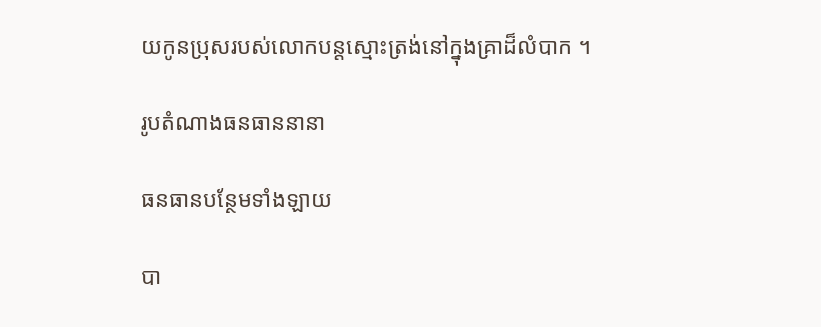យកូនប្រុសរបស់លោកបន្តស្មោះត្រង់នៅក្នុងគ្រាដ៏លំបាក ។

រូបតំណាងធនធាននានា

ធនធានបន្ថែមទាំងឡាយ

បា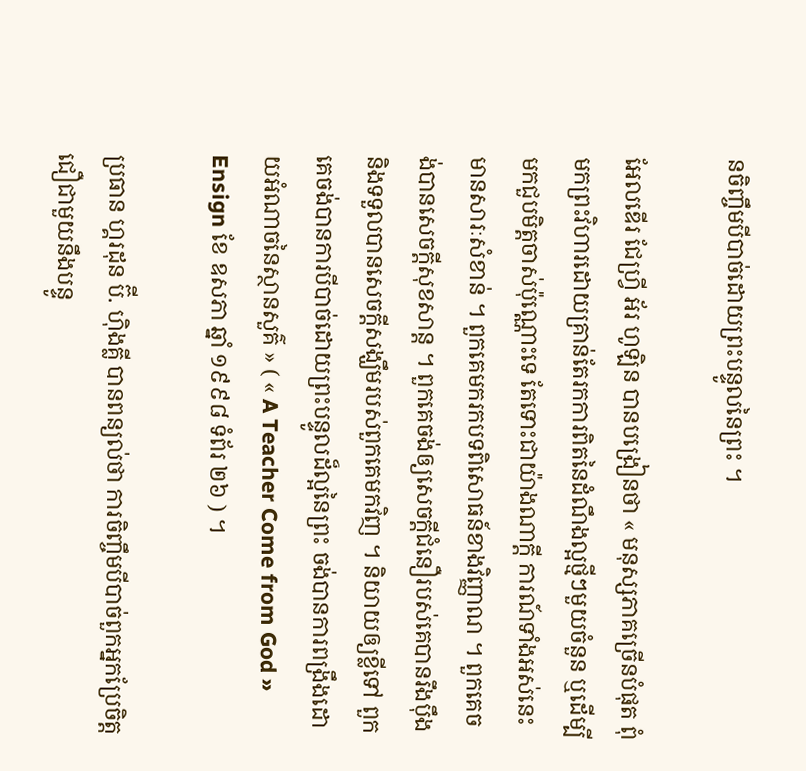នចិញ្ចឹមបីបាច់ដោយព្រះបន្ទូលនៃព្រះ ។

អែលឌើរ ជែហ្វ្រី អ័រ ហូឡិន បានបង្រៀនថា « មនុស្សភាគច្រើនបំផុត ពុំមកព្រះវិហារដោយគ្រាន់តែរកការពិតនៃដំណឹងល្អថ្មីៗមួយចំនួន ឬដើម្បីមកជួបមិត្តចាស់ប៉ុណ្ណោះទេ តែទោះជាយ៉ាងណាក្តី ការណ៍ទាំងអស់នេះមានសារៈសំខាន់ ។ ពួកគេមករកបទពិសោធន៍ខាងវិញ្ញាណ ។ ពួកគេចង់បានសេចក្ដីសុខសាន្ត ។ ពួកគេចង់ឲ្យសេចក្ដីជំនឿរបស់គេបានរឹងប៉ឹង និងទទួលបានសេចក្ដីសង្ឃឹមរបស់ពួកគេមកវិញ ។ និយាយឲ្យខ្លីទៅ ពួកគេចង់បានការបីបាច់ដោយព្រះបន្ទូលដ៏ល្អនៃព្រះ ចង់បានការពង្រឹងដោយអំណាចនៃស្ថានសួគ៌ » ( « A Teacher Come from God » Ensign ខែ ឧសភា ឆ្នាំ ១៩៩៨ ទំព័រ ២៦ ) ។

ប្រធាន ហ្គរដុន ប៊ី. ហ៊ិងគ្លី បានពន្យល់ថា ការចិញ្ចឹមបីបាច់ពួកអ្នកប្រែចិត្តជឿជាមួយនឹងបន្ទូ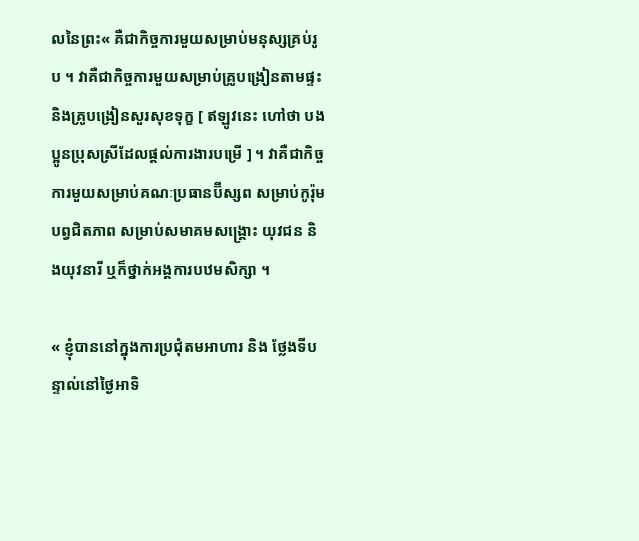លនៃព្រះ« គឺជាកិច្ចការមួយសម្រាប់មនុស្សគ្រប់រូប ។ វាគឺជាកិច្ចការមួយសម្រាប់គ្រូបង្រៀនតាមផ្ទះ និងគ្រូបង្រៀនសួរសុខទុក្ខ [ ឥឡូវនេះ ហៅថា បងប្អូនប្រុសស្រីដែលផ្ដល់ការងារបម្រើ ] ។ វាគឺជាកិច្ចការមួយសម្រាប់គណៈប្រធានប៊ីស្សព សម្រាប់កូរ៉ុមបព្វជិតភាព សម្រាប់សមាគមសង្គ្រោះ យុវជន និងយុវនារី ឬក៏ថ្នាក់អង្គការបឋមសិក្សា ។

« ខ្ញុំបាននៅក្នុងការប្រជុំតមអាហារ និង ថ្លែងទីបន្ទាល់នៅថ្ងៃអាទិ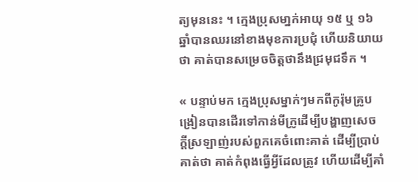ត្យមុននេះ ។ ក្មេងប្រុសមា្នក់អាយុ ១៥ ឬ ១៦ ឆ្នាំបានឈរនៅខាងមុខការប្រជុំ ហើយនិយាយថា គាត់បានសម្រេចចិត្តថានឹងជ្រមុជទឹក ។

« បន្ទាប់មក ក្មេងប្រុសម្នាក់ៗមកពីកូរ៉ុមគ្រូបង្រៀនបានដើរទៅកាន់មីក្រូដើម្បីបង្ហាញសេចក្ដីស្រឡាញ់របស់ពួកគេចំពោះគាត់ ដើម្បីប្រាប់គាត់ថា គាត់កំពុងធ្វើអ្វីដែលត្រូវ ហើយដើម្បីគាំ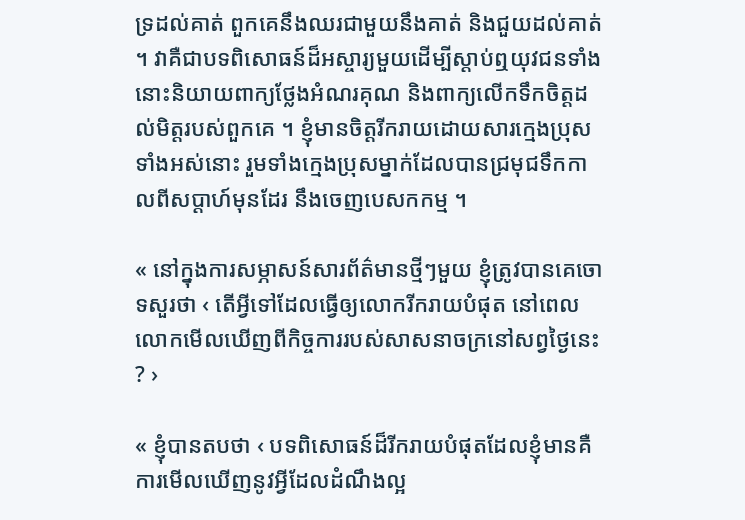ទ្រដល់គាត់ ពួកគេនឹងឈរជាមួយនឹងគាត់ និងជួយដល់គាត់ ។ វាគឺជាបទពិសោធន៍ដ៏អស្ចារ្យមួយដើម្បីស្ដាប់ឮយុវជនទាំងនោះនិយាយពាក្យថ្លែងអំណរគុណ និងពាក្យលើកទឹកចិត្តដល់មិត្តរបស់ពួកគេ ។ ខ្ញុំមានចិត្តរីករាយដោយសារក្មេងប្រុសទាំងអស់នោះ រួមទាំងក្មេងប្រុសម្នាក់ដែលបានជ្រមុជទឹកកាលពីសប្ដាហ៍មុនដែរ នឹងចេញបេសកកម្ម ។

« នៅក្នុងការសម្ភាសន៍សារព័ត៌មានថ្មីៗមួយ ខ្ញុំត្រូវបានគេចោទសួរថា ‹ តើអ្វីទៅដែលធ្វើឲ្យលោករីករាយបំផុត នៅពេលលោកមើលឃើញពីកិច្ចការរបស់សាសនាចក្រនៅសព្វថ្ងៃនេះ ? ›

« ខ្ញុំបានតបថា ‹ បទពិសោធន៍ដ៏រីករាយបំផុតដែលខ្ញុំមានគឺការមើលឃើញនូវអ្វីដែលដំណឹងល្អ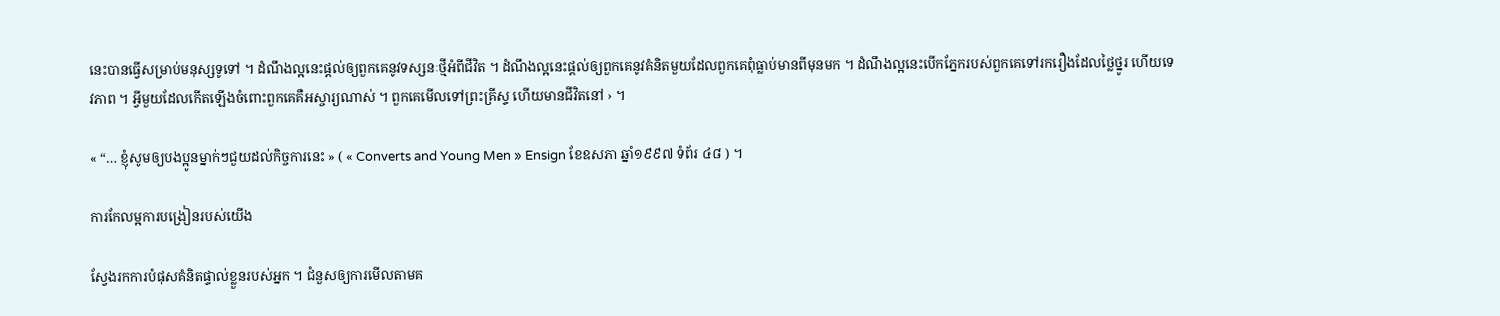នេះបានធ្វើសម្រាប់មនុស្សទូទៅ ។ ដំណឹងល្អនេះផ្ដល់ឲ្យពួកគេនូវទស្សនៈថ្មីអំពីជីវិត ។ ដំណឹងល្អនេះផ្ដល់ឲ្យពួកគេនូវគំនិតមួយដែលពួកគេពុំធ្លាប់មានពីមុនមក ។ ដំណឹងល្អនេះបើកភ្នែករបស់ពួកគេទៅរករឿងដែលថ្លៃថ្នូរ ហើយទេវភាព ។ អ្វីមួយដែលកើតឡើងចំពោះពួកគេគឺអស្ចារ្យណាស់ ។ ពួកគេមើលទៅព្រះគ្រីស្ទ ហើយមានជីវិតនៅ › ។

« “… ខ្ញុំសូមឲ្យបងប្អូនម្នាក់ៗជួយដល់កិច្ចការនេះ » ( « Converts and Young Men » Ensign ខែឧសភា ឆ្នាំ១៩៩៧ ទំព័រ ៤៨ ) ។

ការកែលម្អការបង្រៀនរបស់យើង

ស្វែងរកការបំផុសគំនិតផ្ទាល់ខ្លួនរបស់អ្នក ។ ជំនួសឲ្យការមើលតាមគ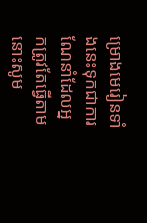ម្រោងមេរៀនទាំងនេះទុកជាការណែនាំដែលអ្នកត្រូវតែធ្វើតាម នោះសូម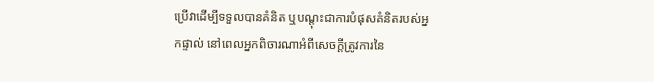ប្រើវាដើម្បីទទួលបានគំនិត ឬបណ្ដុះជាការបំផុសគំនិតរបស់អ្នកផ្ទាល់ នៅពេលអ្នកពិចារណាអំពីសេចក្ដីត្រូវការនៃ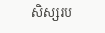សិស្សរប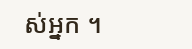ស់អ្នក ។